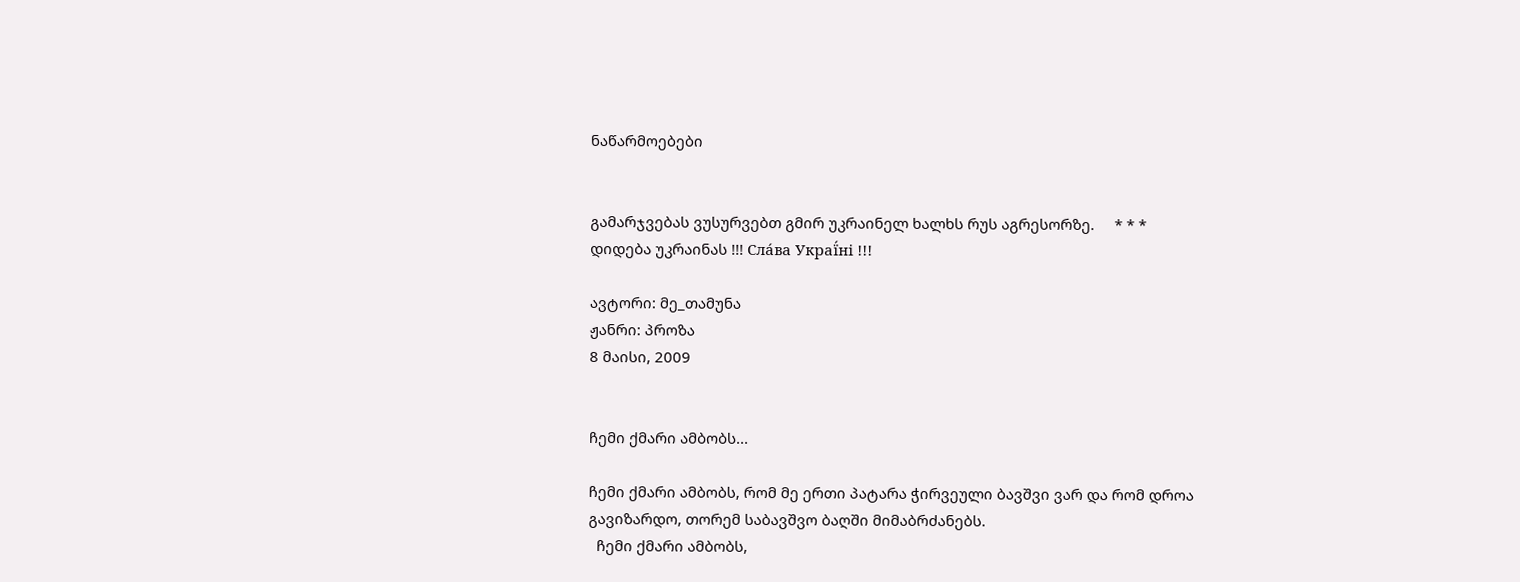ნაწარმოებები


გამარჯვებას ვუსურვებთ გმირ უკრაინელ ხალხს რუს აგრესორზე.     * * *     დიდება უკრაინას !!! Сла́ва Украї́ні !!!

ავტორი: მე_თამუნა
ჟანრი: პროზა
8 მაისი, 2009


ჩემი ქმარი ამბობს...

ჩემი ქმარი ამბობს, რომ მე ერთი პატარა ჭირვეული ბავშვი ვარ და რომ დროა გავიზარდო, თორემ საბავშვო ბაღში მიმაბრძანებს.
  ჩემი ქმარი ამბობს,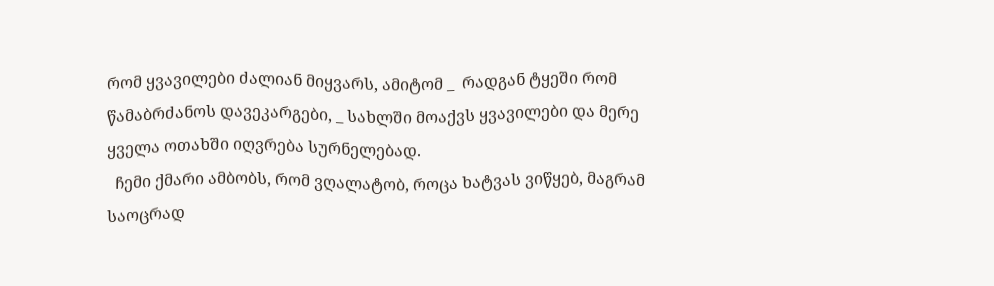რომ ყვავილები ძალიან მიყვარს, ამიტომ _  რადგან ტყეში რომ წამაბრძანოს დავეკარგები, _ სახლში მოაქვს ყვავილები და მერე ყველა ოთახში იღვრება სურნელებად.
  ჩემი ქმარი ამბობს, რომ ვღალატობ, როცა ხატვას ვიწყებ, მაგრამ საოცრად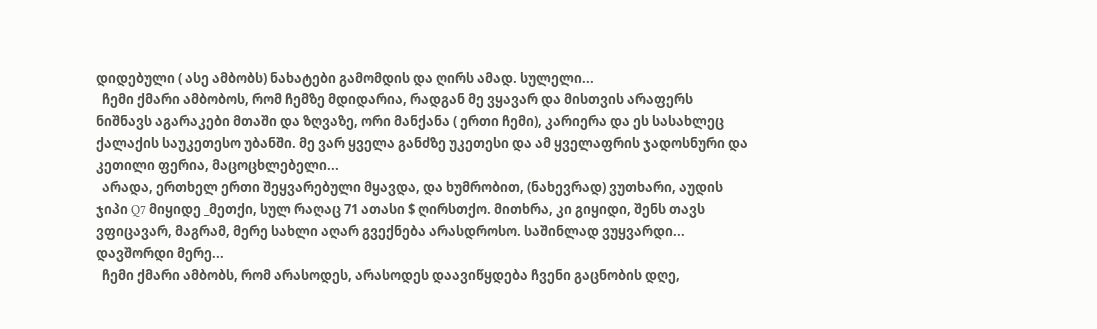დიდებული ( ასე ამბობს) ნახატები გამომდის და ღირს ამად. სულელი...
  ჩემი ქმარი ამბობოს, რომ ჩემზე მდიდარია, რადგან მე ვყავარ და მისთვის არაფერს ნიშნავს აგარაკები მთაში და ზღვაზე, ორი მანქანა ( ერთი ჩემი), კარიერა და ეს სასახლეც ქალაქის საუკეთესო უბანში. მე ვარ ყველა განძზე უკეთესი და ამ ყველაფრის ჯადოსნური და კეთილი ფერია, მაცოცხლებელი...
  არადა, ერთხელ ერთი შეყვარებული მყავდა, და ხუმრობით, (ნახევრად) ვუთხარი, აუდის ჯიპი Q7 მიყიდე _მეთქი, სულ რაღაც 71 ათასი $ ღირსთქო. მითხრა, კი გიყიდი, შენს თავს ვფიცავარ, მაგრამ, მერე სახლი აღარ გვექნება არასდროსო. საშინლად ვუყვარდი... დავშორდი მერე...
  ჩემი ქმარი ამბობს, რომ არასოდეს, არასოდეს დაავიწყდება ჩვენი გაცნობის დღე,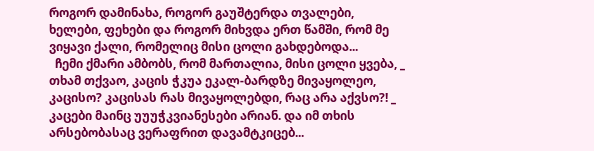როგორ დამინახა, როგორ გაუშტერდა თვალები, ხელები, ფეხები და როგორ მიხვდა ერთ წამში, რომ მე ვიყავი ქალი, რომელიც მისი ცოლი გახდებოდა...
  ჩემი ქმარი ამბობს, რომ მართალია, მისი ცოლი ყვება, _ თხამ თქვაო, კაცის ჭკუა ეკალ-ბარდზე მივაყოლეო, კაცისო? კაცისას რას მივაყოლებდი, რაც არა აქვსო?! _ კაცები მაინც უუუჭკვიანესები არიან. და იმ თხის არსებობასაც ვერაფრით დავამტკიცებ...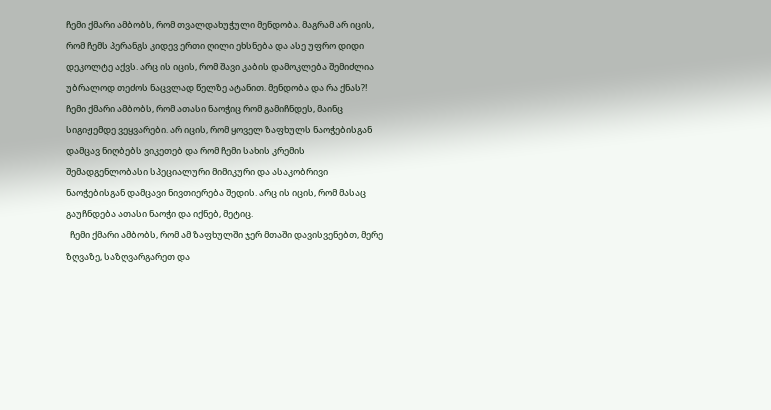ჩემი ქმარი ამბობს, რომ თვალდახუჭული მენდობა. მაგრამ არ იცის, რომ ჩემს პერანგს კიდევ ერთი ღილი ეხსნება და ასე უფრო დიდი დეკოლტე აქვს. არც ის იცის, რომ შავი კაბის დამოკლება შემიძლია უბრალოდ თეძოს ნაცვლად წელზე ატანით. მენდობა და რა ქნას?!
ჩემი ქმარი ამბობს, რომ ათასი ნაოჭიც რომ გამიჩნდეს, მაინც სიგიჟემდე ვეყვარები. არ იცის, რომ ყოველ ზაფხულს ნაოჭებისგან დამცავ ნიღბებს ვიკეთებ და რომ ჩემი სახის კრემის შემადგენლობასი სპეციალური მიმიკური და ასაკობრივი ნაოჭებისგან დამცავი ნივთიერება შედის. არც ის იცის, რომ მასაც გაუჩნდება ათასი ნაოჭი და იქნებ, მეტიც.
  ჩემი ქმარი ამბობს, რომ ამ ზაფხულში ჯერ მთაში დავისვენებთ, მერე ზღვაზე, საზღვარგარეთ და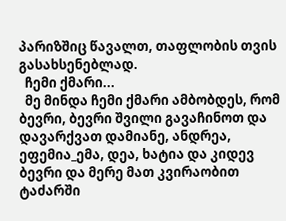პარიზშიც წავალთ, თაფლობის თვის გასახსენებლად.
  ჩემი ქმარი...
  მე მინდა ჩემი ქმარი ამბობდეს, რომ ბევრი, ბევრი შვილი გავაჩინოთ და დავარქვათ დამიანე, ანდრეა, ეფემია_ემა, დეა, ხატია და კიდევ ბევრი და მერე მათ კვირაობით ტაძარში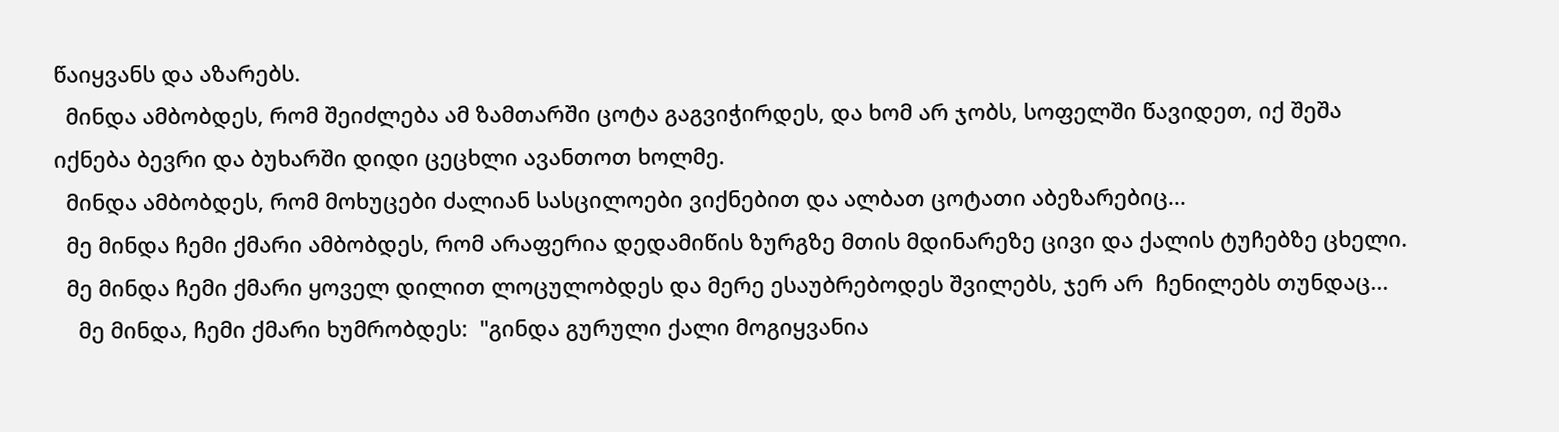წაიყვანს და აზარებს.
  მინდა ამბობდეს, რომ შეიძლება ამ ზამთარში ცოტა გაგვიჭირდეს, და ხომ არ ჯობს, სოფელში წავიდეთ, იქ შეშა იქნება ბევრი და ბუხარში დიდი ცეცხლი ავანთოთ ხოლმე.
  მინდა ამბობდეს, რომ მოხუცები ძალიან სასცილოები ვიქნებით და ალბათ ცოტათი აბეზარებიც...
  მე მინდა ჩემი ქმარი ამბობდეს, რომ არაფერია დედამიწის ზურგზე მთის მდინარეზე ცივი და ქალის ტუჩებზე ცხელი.
  მე მინდა ჩემი ქმარი ყოველ დილით ლოცულობდეს და მერე ესაუბრებოდეს შვილებს, ჯერ არ  ჩენილებს თუნდაც...
    მე მინდა, ჩემი ქმარი ხუმრობდეს:  "გინდა გურული ქალი მოგიყვანია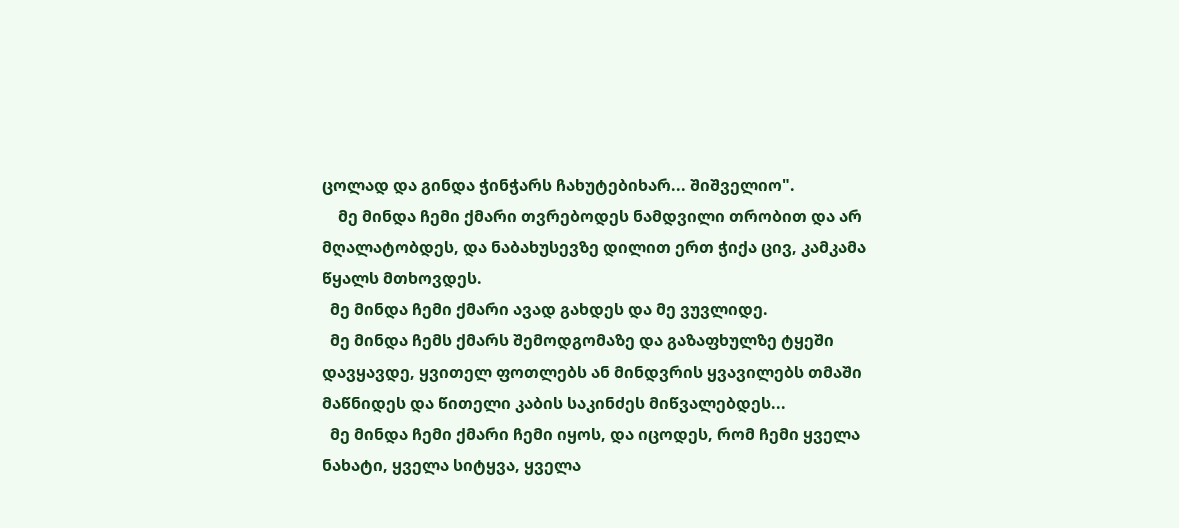ცოლად და გინდა ჭინჭარს ჩახუტებიხარ... შიშველიო".
    მე მინდა ჩემი ქმარი თვრებოდეს ნამდვილი თრობით და არ მღალატობდეს, და ნაბახუსევზე დილით ერთ ჭიქა ცივ, კამკამა წყალს მთხოვდეს.
  მე მინდა ჩემი ქმარი ავად გახდეს და მე ვუვლიდე.
  მე მინდა ჩემს ქმარს შემოდგომაზე და გაზაფხულზე ტყეში დავყავდე, ყვითელ ფოთლებს ან მინდვრის ყვავილებს თმაში მაწნიდეს და წითელი კაბის საკინძეს მიწვალებდეს...
  მე მინდა ჩემი ქმარი ჩემი იყოს, და იცოდეს, რომ ჩემი ყველა ნახატი, ყველა სიტყვა, ყველა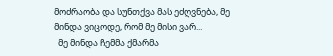მოძრაობა და სუნთქვა მას ეძღვნება, მე მინდა ვიცოდე, რომ მე მისი ვარ...
  მე მინდა ჩემმა ქმარმა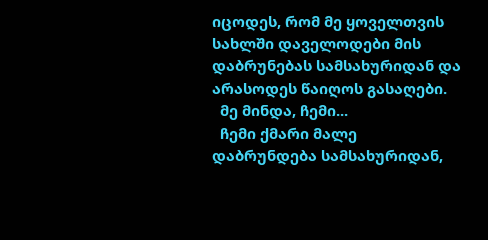იცოდეს, რომ მე ყოველთვის სახლში დაველოდები მის დაბრუნებას სამსახურიდან და არასოდეს წაიღოს გასაღები.
  მე მინდა, ჩემი...
  ჩემი ქმარი მალე დაბრუნდება სამსახურიდან,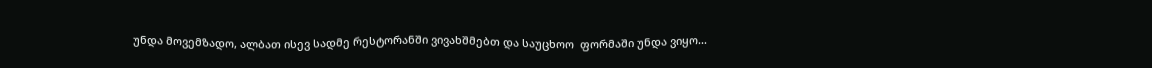უნდა მოვემზადო, ალბათ ისევ სადმე რესტორანში ვივახშმებთ და საუცხოო  ფორმაში უნდა ვიყო...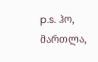p.s. ჰო, მართლა,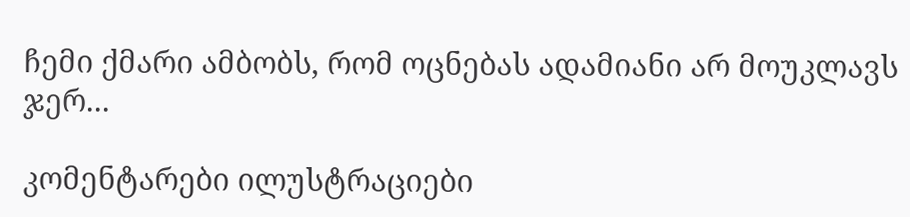ჩემი ქმარი ამბობს, რომ ოცნებას ადამიანი არ მოუკლავს ჯერ...

კომენტარები ილუსტრაციები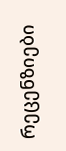რეცენზიები